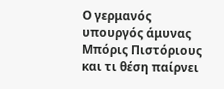Ο γερμανός υπουργός άμυνας Μπόρις Πιστόριους και τι θέση παίρνει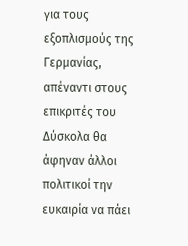για τους εξοπλισμούς της Γερμανίας, απέναντι στους επικριτές του
Δύσκολα θα άφηναν άλλοι πολιτικοί την ευκαιρία να πάει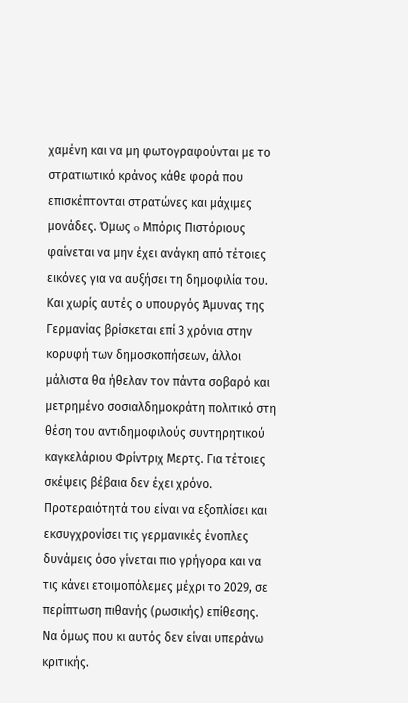χαμένη και να μη φωτογραφούνται με το στρατιωτικό κράνος κάθε φορά που επισκέπτονται στρατώνες και μάχιμες μονάδες. Όμως o Μπόρις Πιστόριους φαίνεται να μην έχει ανάγκη από τέτοιες εικόνες για να αυξήσει τη δημοφιλία του. Και χωρίς αυτές ο υπουργός Άμυνας της Γερμανίας βρίσκεται επί 3 χρόνια στην κορυφή των δημοσκοπήσεων, άλλοι μάλιστα θα ήθελαν τον πάντα σοβαρό και μετρημένο σοσιαλδημοκράτη πολιτικό στη θέση του αντιδημοφιλούς συντηρητικού καγκελάριου Φρίντριχ Μερτς. Για τέτοιες σκέψεις βέβαια δεν έχει χρόνο. Προτεραιότητά του είναι να εξοπλίσει και εκσυγχρονίσει τις γερμανικές ένοπλες δυνάμεις όσο γίνεται πιο γρήγορα και να τις κάνει ετοιμοπόλεμες μέχρι το 2029, σε περίπτωση πιθανής (ρωσικής) επίθεσης. Να όμως που κι αυτός δεν είναι υπεράνω κριτικής.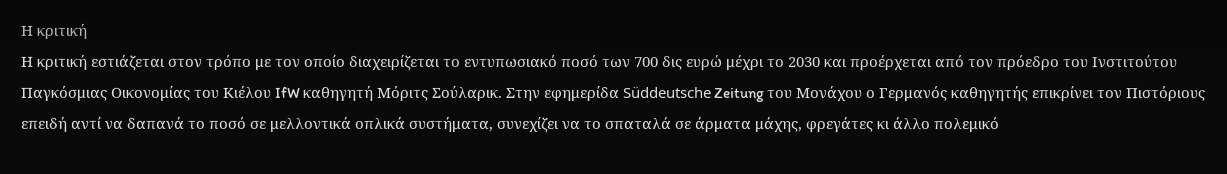Η κριτική
Η κριτική εστιάζεται στον τρόπο με τον οποίο διαχειρίζεται το εντυπωσιακό ποσό των 700 δις ευρώ μέχρι το 2030 και προέρχεται από τον πρόεδρο του Ινστιτούτου Παγκόσμιας Οικονομίας του Κιέλου IfW καθηγητή Μόριτς Σούλαρικ. Στην εφημερίδα Süddeutsche Zeitung του Μονάχου ο Γερμανός καθηγητής επικρίνει τον Πιστόριους επειδή αντί να δαπανά το ποσό σε μελλοντικά οπλικά συστήματα, συνεχίζει να το σπαταλά σε άρματα μάχης, φρεγάτες κι άλλο πολεμικό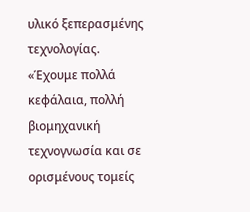υλικό ξεπερασμένης τεχνολογίας. «Έχουμε πολλά κεφάλαια, πολλή βιομηχανική τεχνογνωσία και σε ορισμένους τομείς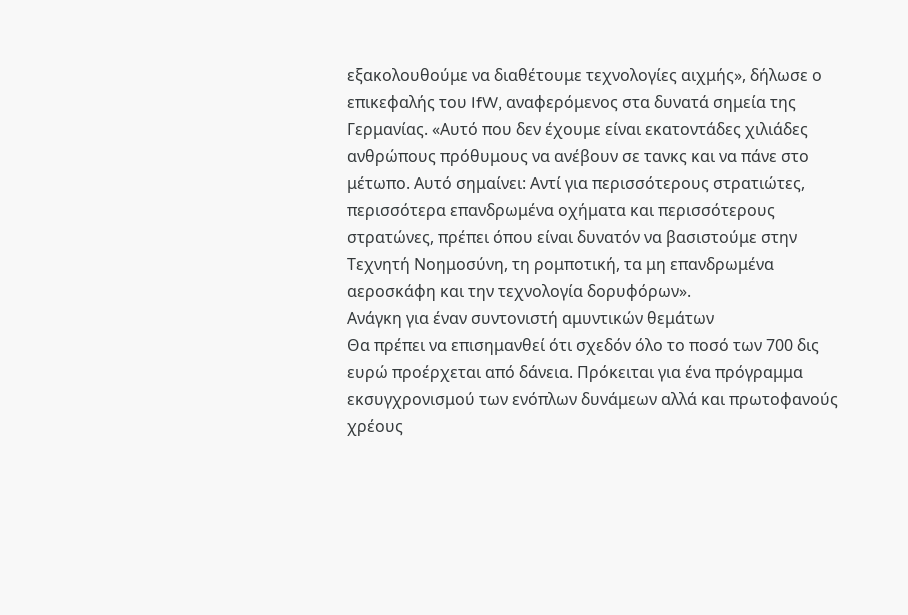εξακολουθούμε να διαθέτουμε τεχνολογίες αιχμής», δήλωσε ο επικεφαλής του IfW, αναφερόμενος στα δυνατά σημεία της Γερμανίας. «Αυτό που δεν έχουμε είναι εκατοντάδες χιλιάδες ανθρώπους πρόθυμους να ανέβουν σε τανκς και να πάνε στο μέτωπο. Αυτό σημαίνει: Αντί για περισσότερους στρατιώτες, περισσότερα επανδρωμένα οχήματα και περισσότερους στρατώνες, πρέπει όπου είναι δυνατόν να βασιστούμε στην Τεχνητή Νοημοσύνη, τη ρομποτική, τα μη επανδρωμένα αεροσκάφη και την τεχνολογία δορυφόρων».
Ανάγκη για έναν συντονιστή αμυντικών θεμάτων
Θα πρέπει να επισημανθεί ότι σχεδόν όλο το ποσό των 700 δις ευρώ προέρχεται από δάνεια. Πρόκειται για ένα πρόγραμμα εκσυγχρονισμού των ενόπλων δυνάμεων αλλά και πρωτοφανούς χρέους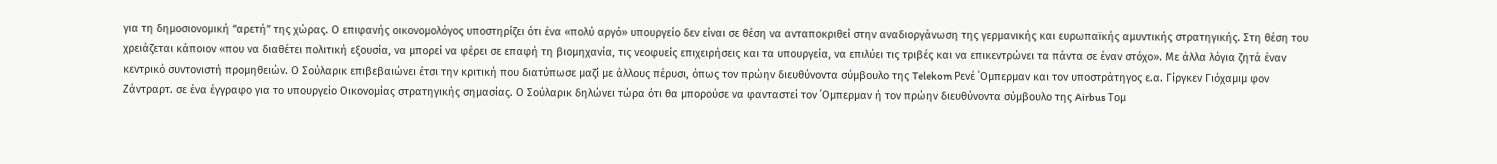για τη δημοσιονομική “αρετή” της χώρας. Ο επιφανής οικονομολόγος υποστηρίζει ότι ένα «πολύ αργό» υπουργείο δεν είναι σε θέση να ανταποκριθεί στην αναδιοργάνωση της γερμανικής και ευρωπαϊκής αμυντικής στρατηγικής. Στη θέση του χρειάζεται κάποιον «που να διαθέτει πολιτική εξουσία, να μπορεί να φέρει σε επαφή τη βιομηχανία, τις νεοφυείς επιχειρήσεις και τα υπουργεία, να επιλύει τις τριβές και να επικεντρώνει τα πάντα σε έναν στόχο». Με άλλα λόγια ζητά έναν κεντρικό συντονιστή προμηθειών. Ο Σούλαρικ επιβεβαιώνει έτσι την κριτική που διατύπωσε μαζί με άλλους πέρυσι, όπως τον πρώην διευθύνοντα σύμβουλο της Telekom Ρενέ ΄Ομπερμαν και τον υποστράτηγος ε.α. Γίργκεν Γιόχαμιμ φον Ζάντραρτ. σε ένα έγγραφο για το υπουργείο Οικονομίας στρατηγικής σημασίας. Ο Σούλαρικ δηλώνει τώρα ότι θα μπορούσε να φανταστεί τον ΄Ομπερμαν ή τον πρώην διευθύνοντα σύμβουλο της Airbus Τομ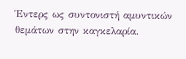Έντερς ως συντονιστή αμυντικών θεμάτων στην καγκελαρία.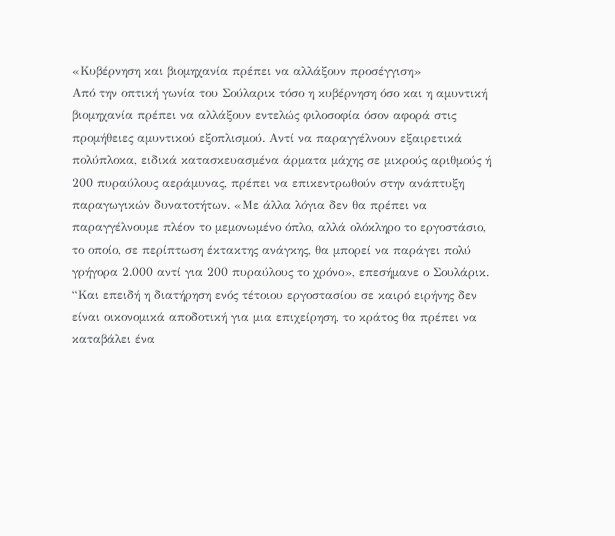«Κυβέρνηση και βιομηχανία πρέπει να αλλάξουν προσέγγιση»
Από την οπτική γωνία του Σούλαρικ τόσο η κυβέρνηση όσο και η αμυντική βιομηχανία πρέπει να αλλάξουν εντελώς φιλοσοφία όσον αφορά στις προμήθειες αμυντικού εξοπλισμού. Αντί να παραγγέλνουν εξαιρετικά πολύπλοκα, ειδικά κατασκευασμένα άρματα μάχης σε μικρούς αριθμούς ή 200 πυραύλους αεράμυνας, πρέπει να επικεντρωθούν στην ανάπτυξη παραγωγικών δυνατοτήτων. «Με άλλα λόγια δεν θα πρέπει να παραγγέλνουμε πλέον το μεμονωμένο όπλο, αλλά ολόκληρο το εργοστάσιο, το οποίο, σε περίπτωση έκτακτης ανάγκης, θα μπορεί να παράγει πολύ γρήγορα 2.000 αντί για 200 πυραύλους το χρόνο», επεσήμανε ο Σουλάρικ. “Και επειδή η διατήρηση ενός τέτοιου εργοστασίου σε καιρό ειρήνης δεν είναι οικονομικά αποδοτική για μια επιχείρηση, το κράτος θα πρέπει να καταβάλει ένα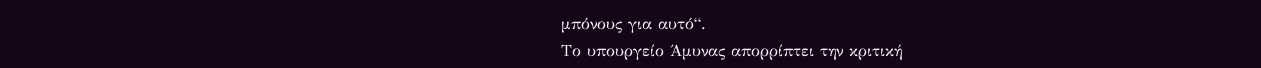μπόνους για αυτό“.
Το υπουργείο Άμυνας απορρίπτει την κριτική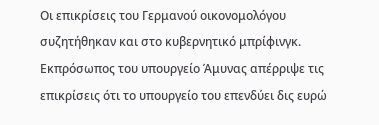Οι επικρίσεις του Γερμανού οικονομολόγου συζητήθηκαν και στο κυβερνητικό μπρίφινγκ. Εκπρόσωπος του υπουργείο Άμυνας απέρριψε τις επικρίσεις ότι το υπουργείο του επενδύει δις ευρώ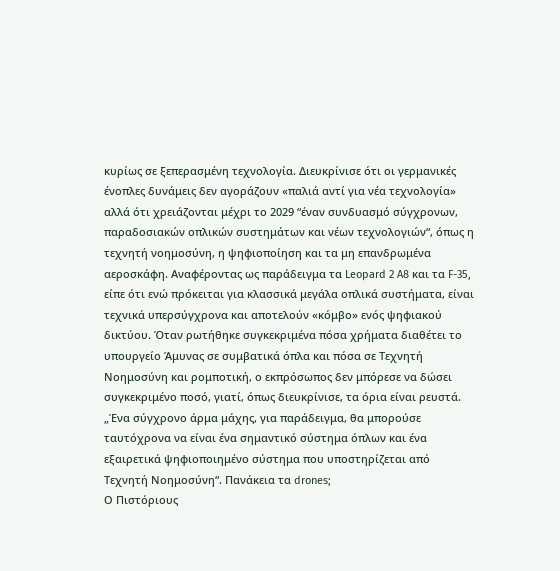κυρίως σε ξεπερασμένη τεχνολογία. Διευκρίνισε ότι οι γερμανικές ένοπλες δυνάμεις δεν αγοράζουν «παλιά αντί για νέα τεχνολογία» αλλά ότι χρειάζονται μέχρι το 2029 “έναν συνδυασμό σύγχρονων, παραδοσιακών οπλικών συστημάτων και νέων τεχνολογιών“, όπως η τεχνητή νοημοσύνη, η ψηφιοποίηση και τα μη επανδρωμένα αεροσκάφη. Αναφέροντας ως παράδειγμα τα Leopard 2 A8 και τα F-35, είπε ότι ενώ πρόκειται για κλασσικά μεγάλα οπλικά συστήματα, είναι τεχνικά υπερσύγχρονα και αποτελούν «κόμβο» ενός ψηφιακού δικτύου. Όταν ρωτήθηκε συγκεκριμένα πόσα χρήματα διαθέτει το υπουργείο Άμυνας σε συμβατικά όπλα και πόσα σε Τεχνητή Νοημοσύνη και ρομποτική, ο εκπρόσωπος δεν μπόρεσε να δώσει συγκεκριμένο ποσό, γιατί, όπως διευκρίνισε, τα όρια είναι ρευστά. „Ένα σύγχρονο άρμα μάχης, για παράδειγμα, θα μπορούσε ταυτόχρονα να είναι ένα σημαντικό σύστημα όπλων και ένα εξαιρετικά ψηφιοποιημένο σύστημα που υποστηρίζεται από Τεχνητή Νοημοσύνη“. Πανάκεια τα drones;
Ο Πιστόριους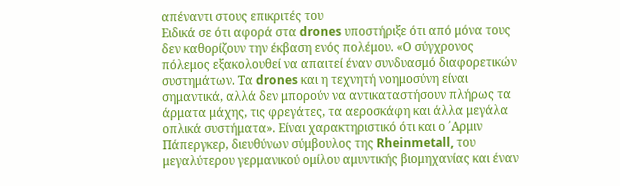απέναντι στους επικριτές του
Ειδικά σε ότι αφορά στα drones υποστήριξε ότι από μόνα τους δεν καθορίζουν την έκβαση ενός πολέμου. «Ο σύγχρονος πόλεμος εξακολουθεί να απαιτεί έναν συνδυασμό διαφορετικών συστημάτων. Τα drones και η τεχνητή νοημοσύνη είναι σημαντικά, αλλά δεν μπορούν να αντικαταστήσουν πλήρως τα άρματα μάχης, τις φρεγάτες, τα αεροσκάφη και άλλα μεγάλα οπλικά συστήματα». Είναι χαρακτηριστικό ότι και ο ΄Αρμιν Πάπεργκερ, διευθύνων σύμβουλος της Rheinmetall, του μεγαλύτερου γερμανικού ομίλου αμυντικής βιομηχανίας και έναν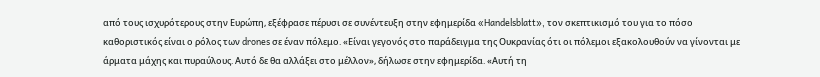από τους ισχυρότερους στην Ευρώπη, εξέφρασε πέρυσι σε συνέντευξη στην εφημερίδα «Handelsblatt», τον σκεπτικισμό του για το πόσο καθοριστικός είναι ο ρόλος των drones σε έναν πόλεμο. «Είναι γεγονός στο παράδειγμα της Ουκρανίας ότι οι πόλεμοι εξακολουθούν να γίνονται με άρματα μάχης και πυραύλους. Αυτό δε θα αλλάξει στο μέλλον», δήλωσε στην εφημερίδα. «Αυτή τη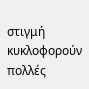στιγμή κυκλοφορούν πολλές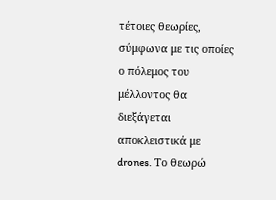τέτοιες θεωρίες, σύμφωνα με τις οποίες ο πόλεμος του μέλλοντος θα διεξάγεται αποκλειστικά με drones. Το θεωρώ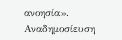ανοησία».
Αναδημοσίευση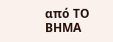από ΤΟ ΒΗΜΑ